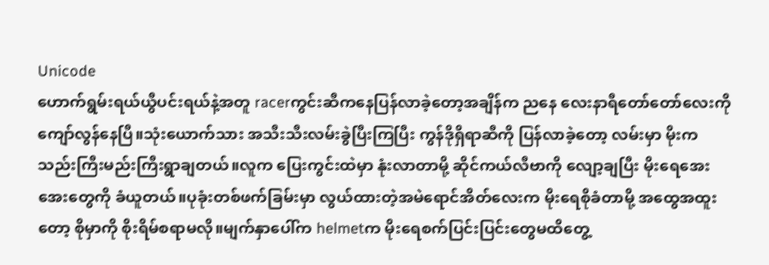Unicode
ဟောက်ရွမ်းရယ်ယွီပင်းရယ်နဲ့အတူ racerကွင်းဆီကနေပြန်လာခဲ့တော့အချိန်က ညနေ လေးနာရီတော်တော်လေးကိုကျော်လွန်နေပြီ။သုံးယောက်သား အသီးသီးလမ်းခွဲပြီးကြပြီး ကွန်ဒိုရှိရာဆီကို ပြန်လာခဲ့တော့ လမ်းမှာ မိုးကသည်းကြီးမည်းကြီးရွာချတယ်။လူက ပြေးကွင်းထဲမှာ နုံးလာတာမို့ ဆိုင်ကယ်လီဗာကို လျော့ချပြီး မိုးရေအေးအေးတွေကို ခံယူတယ်။ပုခုံးတစ်ဖက်ခြမ်းမှာ လွယ်ထားတဲ့အမဲရောင်အိတ်လေးက မိုးရေစိုခံတာမို့ အထွေအထူးတော့ စိုမှာကို စိုးရိမ်စရာမလို။မျက်နှာပေါ်က helmetက မိုးရေစက်ပြင်းပြင်းတွေမထိတွေ့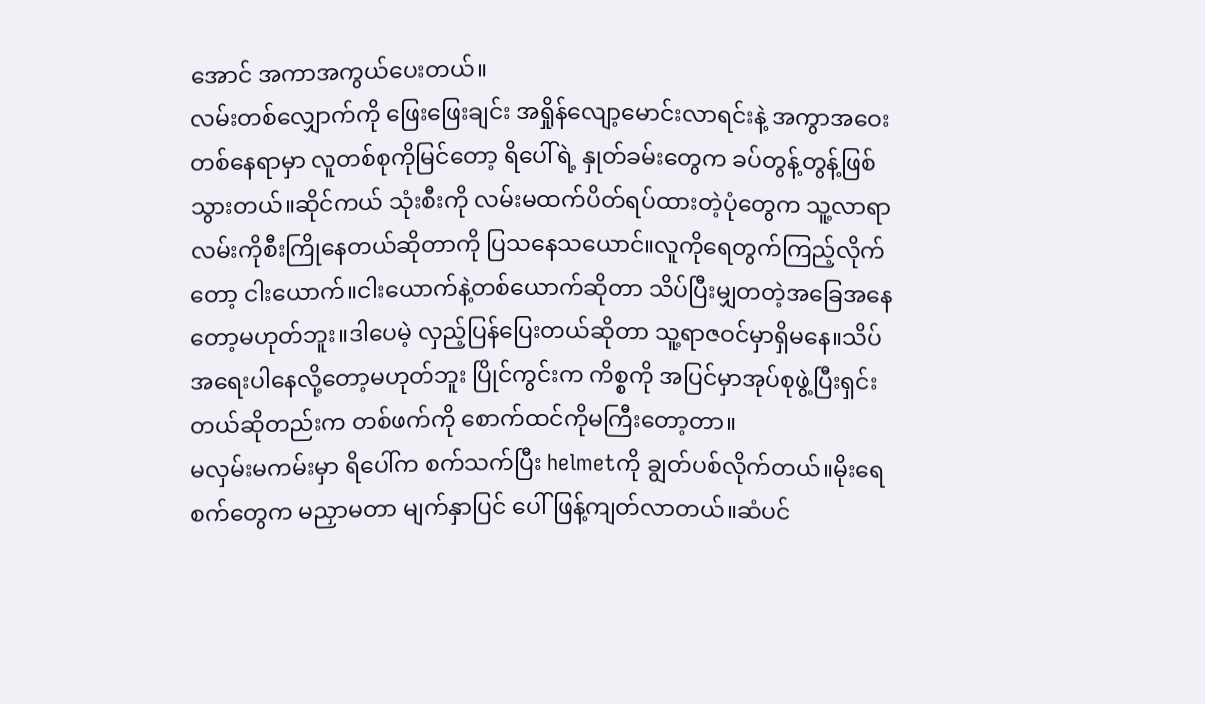အောင် အကာအကွယ်ပေးတယ်။
လမ်းတစ်လျှောက်ကို ဖြေးဖြေးချင်း အရှိုန်လျော့မောင်းလာရင်းနဲ့ အကွာအဝေးတစ်နေရာမှာ လူတစ်စုကိုမြင်တော့ ရိပေါ်ရဲ့ နှုတ်ခမ်းတွေက ခပ်တွန့်တွန့်ဖြစ်သွားတယ်။ဆိုင်ကယ် သုံးစီးကို လမ်းမထက်ပိတ်ရပ်ထားတဲ့ပုံတွေက သူ့လာရာလမ်းကိုစီးကြိုနေတယ်ဆိုတာကို ပြသနေသယောင်။လူကိုရေတွက်ကြည့်လိုက်တော့ ငါးယောက်။ငါးယောက်နဲ့တစ်ယောက်ဆိုတာ သိပ်ပြီးမျှတတဲ့အခြေအနေတော့မဟုတ်ဘူး။ဒါပေမဲ့ လှည့်ပြန်ပြေးတယ်ဆိုတာ သူ့ရာဇဝင်မှာရှိမနေ။သိပ်အရေးပါနေလို့တော့မဟုတ်ဘူး ပြိုင်ကွင်းက ကိစ္စကို အပြင်မှာအုပ်စုဖွဲ့ပြီးရှင်းတယ်ဆိုတည်းက တစ်ဖက်ကို စောက်ထင်ကိုမကြီးတော့တာ။
မလှမ်းမကမ်းမှာ ရိပေါ်က စက်သက်ပြီး helmetကို ချွတ်ပစ်လိုက်တယ်။မိုးရေစက်တွေက မညှာမတာ မျက်နှာပြင် ပေါ်ဖြန့်ကျတ်လာတယ်။ဆံပင်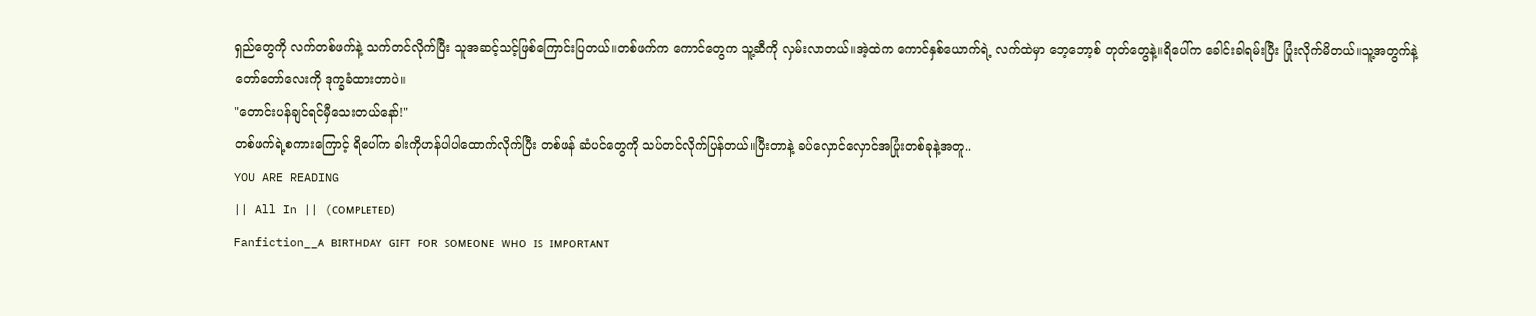ရှည်တွေကို လက်တစ်ဖက်နဲ့ သက်တင်လိုက်ပြီး သူအဆင့်သင့်ဖြစ်ကြောင်းပြတယ်။တစ်ဖက်က ကောင်တွေက သူ့ဆီကို လှမ်းလာတယ်။အဲ့ထဲက ကောင်နှစ်ယောက်ရဲ့ လက်ထဲမှာ ဘေ့ဘော့စ် တုတ်တွေနဲ့။ရိပေါ်က ခေါင်းခါရမ်းပြီး ပြုံးလိုက်မိတယ်။သူ့အတွက်နဲ့ တော်တော်လေးကို ဒုက္ခခံထားတာပဲ။
"တောင်းပန်ချင်ရင်မှီသေးတယ်နော်!"
တစ်ဖက်ရဲ့စကားကြောင့် ရိပေါ်က ခါးကိုဟန်ပါပါထောက်လိုက်ပြီး တစ်ဖန် ဆံပင်တွေကို သပ်တင်လိုက်ပြန်တယ်။ပြီးတာနဲ့ ခပ်လှောင်လှောင်အပြုံးတစ်ခုနဲ့အတူ..
YOU ARE READING
|| All In || (ᴄᴏᴍᴘʟᴇᴛᴇᴅ)
Fanfiction__ᴀ ʙɪʀᴛʜᴅᴀʏ ɢɪꜰᴛ ꜰᴏʀ ꜱᴏᴍᴇᴏɴᴇ ᴡʜᴏ ɪꜱ ɪᴍᴘᴏʀᴛᴀɴᴛ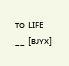ᴛᴏ ʟɪꜰᴇ __ [ʙᴊʏx]